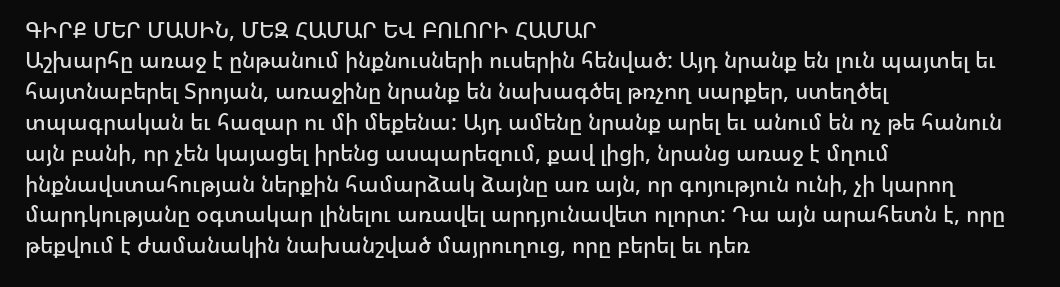ԳԻՐՔ ՄԵՐ ՄԱՍԻՆ, ՄԵԶ ՀԱՄԱՐ ԵՎ ԲՈԼՈՐԻ ՀԱՄԱՐ
Աշխարհը առաջ է ընթանում ինքնուսների ուսերին հենված: Այդ նրանք են լուն պայտել եւ հայտնաբերել Տրոյան, առաջինը նրանք են նախագծել թռչող սարքեր, ստեղծել տպագրական եւ հազար ու մի մեքենա: Այդ ամենը նրանք արել եւ անում են ոչ թե հանուն այն բանի, որ չեն կայացել իրենց ասպարեզում, քավ լիցի, նրանց առաջ է մղում ինքնավստահության ներքին համարձակ ձայնը առ այն, որ գոյություն ունի, չի կարող մարդկությանը օգտակար լինելու առավել արդյունավետ ոլորտ: Դա այն արահետն է, որը թեքվում է ժամանակին նախանշված մայրուղուց, որը բերել եւ դեռ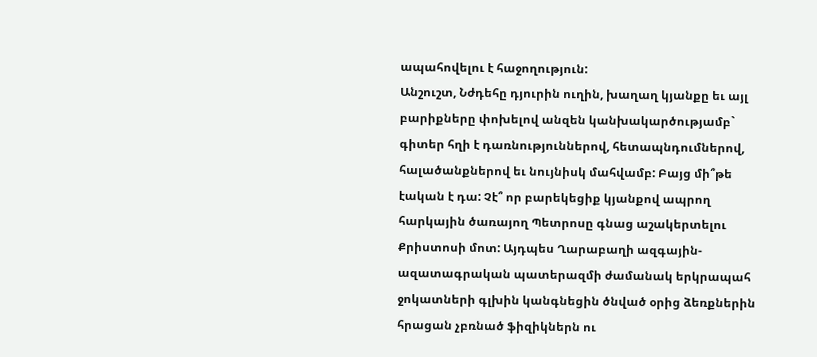ապահովելու է հաջողություն:
Անշուշտ, Նժդեհը դյուրին ուղին, խաղաղ կյանքը եւ այլ բարիքները փոխելով անզեն կանխակարծությամբ` գիտեր հղի է դառնություններով, հետապնդումներով, հալածանքներով եւ նույնիսկ մահվամբ: Բայց մի՞թե էական է դա: Չէ՞ որ բարեկեցիք կյանքով ապրող հարկային ծառայող Պետրոսը գնաց աշակերտելու Քրիստոսի մոտ: Այդպես Ղարաբաղի ազգային-ազատագրական պատերազմի ժամանակ երկրապահ ջոկատների գլխին կանգնեցին ծնված օրից ձեռքներին հրացան չբռնած ֆիզիկներն ու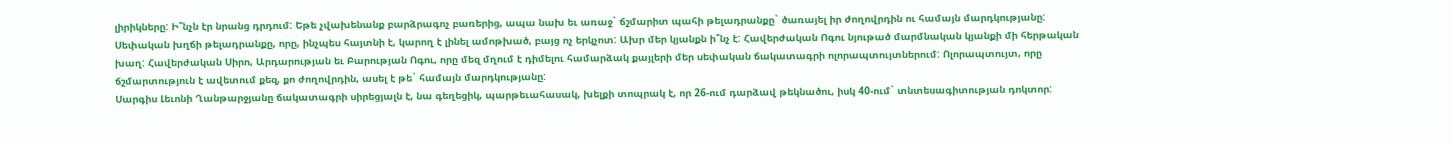լիրիկները: Ի՞նչն էր նրանց դրդում: Եթե չվախենանք բարձրագոչ բառերից, ապա նախ եւ առաջ` ճշմարիտ պահի թելադրանքը` ծառայել իր ժողովրդին ու համայն մարդկությանը: Սեփական խղճի թելադրանքը, որը, ինչպես հայտնի է, կարող է լինել ամոթխած, բայց ոչ երկչոտ: Ախր մեր կյանքն ի՞նչ է: Հավերժական Ոգու նյութած մարմնական կյանքի մի հերթական խաղ: Հավերժական Սիրո, Արդարության եւ Բարության Ոգու, որը մեզ մղում է դիմելու համարձակ քայլերի մեր սեփական ճակատագրի ոլորապտույտներում: Ոլորապտույտ, որը ճշմարտություն է ավետում քեզ, քո ժողովրդին, ասել է թե` համայն մարդկությանը:
Սարգիս Լեւոնի Ղանթարջյանը ճակատագրի սիրեցյալն է, նա գեղեցիկ, պարթեւահասակ, խելքի տոպրակ է, որ 26-ում դարձավ թեկնածու, իսկ 40-ում` տնտեսագիտության դոկտոր: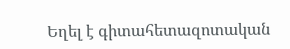Եղել է գիտահետազոտական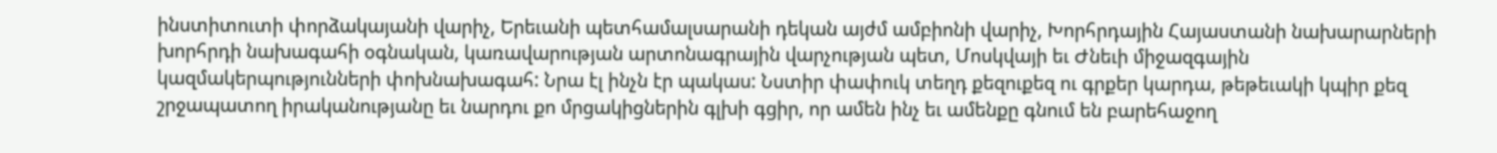ինստիտուտի փորձակայանի վարիչ, Երեւանի պետհամալսարանի դեկան այժմ ամբիոնի վարիչ, Խորհրդային Հայաստանի նախարարների խորհրդի նախագահի օգնական, կառավարության արտոնագրային վարչության պետ, Մոսկվայի եւ Ժնեւի միջազգային կազմակերպությունների փոխնախագահ: Նրա էլ ինչն էր պակաս: Նստիր փափուկ տեղդ քեզուքեզ ու գրքեր կարդա, թեթեւակի կպիր քեզ շրջապատող իրականությանը եւ նարդու քո մրցակիցներին գլխի գցիր, որ ամեն ինչ եւ ամենքը գնում են բարեհաջող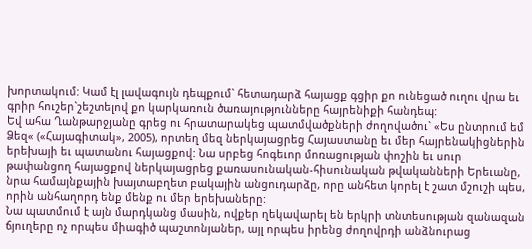խորտակում: Կամ էլ լավագույն դեպքում` հետադարձ հայացք գցիր քո ունեցած ուղու վրա եւ գրիր հուշեր`շեշտելով քո կարկառուն ծառայությունները հայրենիքի հանդեպ:
Եվ ահա Ղանթարջյանը գրեց ու հրատարակեց պատմվածքների ժողովածու` «Ես ընտրում եմ Ձեզ« («Հայագիտակ», 2005), որտեղ մեզ ներկայացրեց Հայաստանը եւ մեր հայրենակիցներին երեխայի եւ պատանու հայացքով: Նա սրբեց հոգեւոր մոռացության փոշին եւ սուր թափանցող հայացքով ներկայացրեց քառասունական-հիսունական թվականների Երեւանը, նրա համայնքային խայտաբղետ բակային անցուդարձը, որը անհետ կորել է շատ մշուշի պես, որին անհաղորդ ենք մենք ու մեր երեխաները:
Նա պատմում է այն մարդկանց մասին, ովքեր ղեկավարել են երկրի տնտեսության զանազան ճյուղերը ոչ որպես միագիծ պաշտոնյաներ, այլ որպես իրենց ժողովրդի անձնուրաց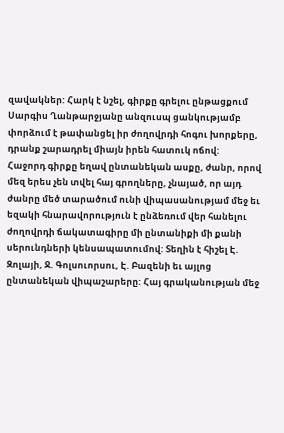զավակներ: Հարկ է նշել, գիրքը գրելու ընթացքում Սարգիս Ղանթարջյանը անզուսպ ցանկությամբ փորձում է թափանցել իր ժողովրդի հոգու խորքերը, դրանք շարադրել միայն իրեն հատուկ ոճով:
Հաջորդ գիրքը եղավ ընտանեկան ասքը, ժանր, որով մեզ երես չեն տվել հայ գրողները, չնայած, որ այդ ժանրը մեծ տարածում ունի վիպասանությամ մեջ եւ եզակի հնարավորություն է ընձեռում վեր հանելու ժողովրդի ճակատագիրը մի ընտանիքի մի քանի սերունդների կենսապատումով: Տեղին է հիշել Է. Զոլայի, Ջ. Գոլսուորսու, Է. Բազենի եւ այլոց ընտանեկան վիպաշարերը: Հայ գրականության մեջ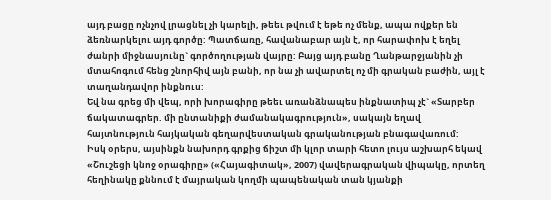այդ բացը ոչնչով լրացնել չի կարելի, թեեւ թվում է եթե ոչ մենք, ապա ովքեր են ձեռնարկելու այդ գործը: Պատճառը, հավանաբար այն է, որ հարափոխ է եղել ժանրի միջնասյունը` գործողության վայրը: Բայց այդ բանը Ղանթարջյանին չի մտահոգում հենց շնորհիվ այն բանի, որ նա չի ավարտել ոչ մի գրական բաժին, այլ է տաղանդավոր ինքնուս:
Եվ նա գրեց մի վեպ, որի խորագիրը թեեւ առանձնապես ինքնատիպ չէ` «Տարբեր ճակատագրեր. մի ընտանիքի ժամանակագրություն», սակայն եղավ հայտնություն հայկական գեղարվեստական գրականության բնագավառում:
Իսկ օրերս, այսինքն նախորդ գրքից ճիշտ մի կլոր տարի հետո լույս աշխարհ եկավ «Շուշեցի կնոջ օրագիրը» («Հայագիտակ», 2007) վավերագրական վիպակը, որտեղ հեղինակը քննում է մայրական կողմի պապենական տան կյանքի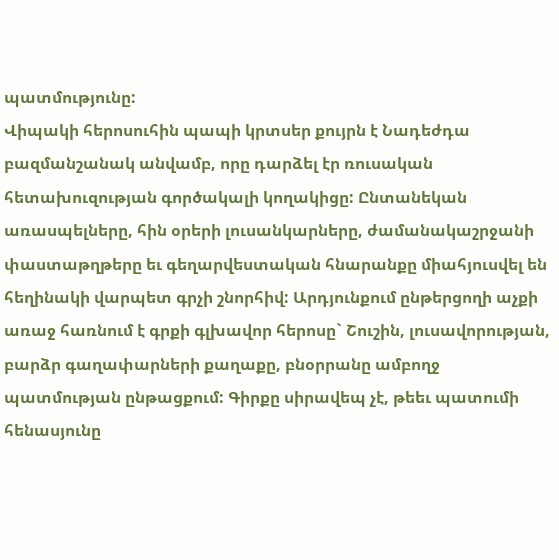պատմությունը:
Վիպակի հերոսուհին պապի կրտսեր քույրն է Նադեժդա բազմանշանակ անվամբ, որը դարձել էր ռուսական հետախուզության գործակալի կողակիցը: Ընտանեկան առասպելները, հին օրերի լուսանկարները, ժամանակաշրջանի փաստաթղթերը եւ գեղարվեստական հնարանքը միահյուսվել են հեղինակի վարպետ գրչի շնորհիվ: Արդյունքում ընթերցողի աչքի առաջ հառնում է գրքի գլխավոր հերոսը` Շուշին, լուսավորության, բարձր գաղափարների քաղաքը, բնօրրանը ամբողջ պատմության ընթացքում: Գիրքը սիրավեպ չէ, թեեւ պատումի հենասյունը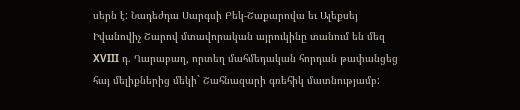սերն է: Նադեժդա Սարգսի Բեկ-Շաքարովա եւ Ալեքսեյ Իվանովիչ Շարով մտավորական այրուկինը տանում են մեզ XVIII դ. Ղարաբաղ, որտեղ մահմեդական հորդան թափանցեց հայ մելիքներից մեկի` Շահնազարի գռեհիկ մատնությամբ: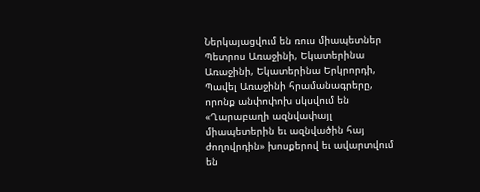Ներկայացվում են ռուս միապետներ Պետրոս Առաջինի, Եկատերինա Առաջինի, Եկատերինա Երկրորդի, Պավել Առաջինի հրամանագրերը, որոնք անփոփոխ սկսվում են «Ղարաբաղի ազնվափայլ միապետերին եւ ազնվածին հայ ժողովրդին» խոսքերով եւ ավարտվում են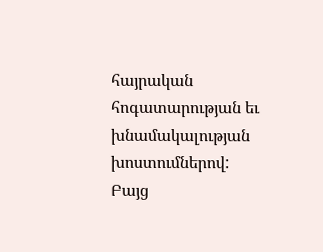հայրական հոգատարության եւ խնամակալության խոստումներով:
Բայց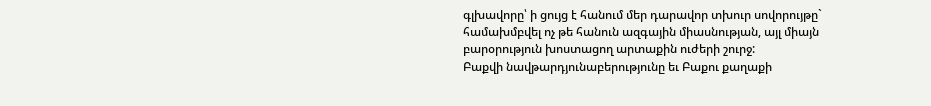գլխավորը՝ ի ցույց է հանում մեր դարավոր տխուր սովորույթը` համախմբվել ոչ թե հանուն ազգային միասնության, այլ միայն բարօրություն խոստացող արտաքին ուժերի շուրջ:
Բաքվի նավթարդյունաբերությունը եւ Բաքու քաղաքի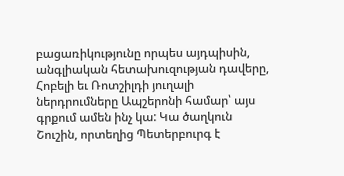բացառիկությունը որպես այդպիսին, անգլիական հետախուզության դավերը, Հոբելի եւ Ռոտշիլդի յուղալի ներդրումները Ապշերոնի համար՝ այս գրքում ամեն ինչ կա: Կա ծաղկուն Շուշին, որտեղից Պետերբուրգ է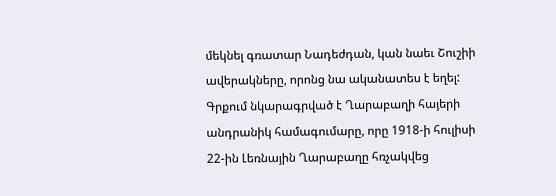մեկնել գռատար Նադեժդան, կան նաեւ Շուշիի ավերակները, որոնց նա ականատես է եղել: Գրքում նկարագրված է Ղարաբաղի հայերի անդրանիկ համագումարը, որը 1918-ի հուլիսի 22-ին Լեռնային Ղարաբաղը հռչակվեց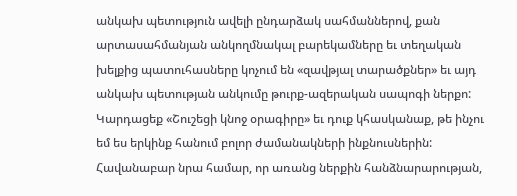անկախ պետություն ավելի ընդարձակ սահմաններով, քան արտասահմանյան անկողմնակալ բարեկամները եւ տեղական խելքից պատուհասները կոչում են «զավթյալ տարածքներ» եւ այդ անկախ պետության անկումը թուրք-ազերական սապոգի ներքո:
Կարդացեք «Շուշեցի կնոջ օրագիրը» եւ դուք կհասկանաք, թե ինչու եմ ես երկինք հանում բոլոր ժամանակների ինքնուսներին: Հավանաբար նրա համար, որ առանց ներքին հանձնարարության,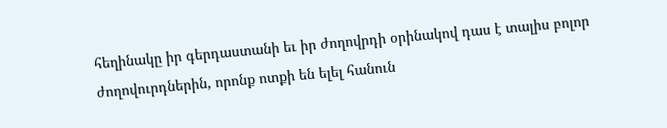հեղինակը իր գերդաստանի եւ իր ժողովրդի օրինակով դաս է տալիս բոլոր ժողովուրդներին, որոնք ոտքի են ելել հանուն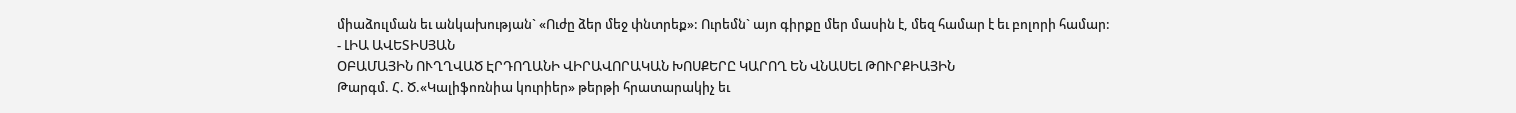միաձուլման եւ անկախության` «Ուժը ձեր մեջ փնտրեք»: Ուրեմն` այո գիրքը մեր մասին է, մեզ համար է եւ բոլորի համար:
- ԼԻԱ ԱՎԵՏԻՍՅԱՆ
ՕԲԱՄԱՅԻՆ ՈՒՂՂՎԱԾ ԷՐԴՈՂԱՆԻ ՎԻՐԱՎՈՐԱԿԱՆ ԽՈՍՔԵՐԸ ԿԱՐՈՂ ԵՆ ՎՆԱՍԵԼ ԹՈՒՐՔԻԱՅԻՆ
Թարգմ. Հ. Ծ.«Կալիֆոռնիա կուրիեր» թերթի հրատարակիչ եւ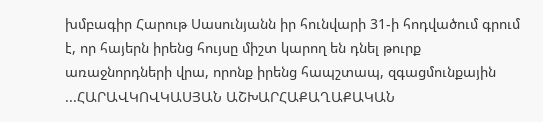խմբագիր Հարութ Սասունյանն իր հունվարի 31-ի հոդվածում գրում է, որ հայերն իրենց հույսը միշտ կարող են դնել թուրք առաջնորդների վրա, որոնք իրենց հապշտապ, զգացմունքային ...ՀԱՐԱՎԿՈՎԿԱՍՅԱՆ ԱՇԽԱՐՀԱՔԱՂԱՔԱԿԱՆ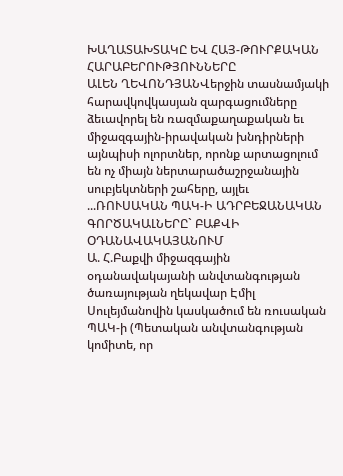ԽԱՂԱՏԱԽՏԱԿԸ ԵՎ ՀԱՅ-ԹՈՒՐՔԱԿԱՆ ՀԱՐԱԲԵՐՈՒԹՅՈՒՆՆԵՐԸ
ԱԼԵՆ ՂԵՎՈՆԴՅԱՆՎերջին տասնամյակի հարավկովկասյան զարգացումները ձեւավորել են ռազմաքաղաքական եւ միջազգային-իրավական խնդիրների այնպիսի ոլորտներ, որոնք արտացոլում են ոչ միայն ներտարածաշրջանային սուբյեկտների շահերը, այլեւ ...ՌՈՒՍԱԿԱՆ ՊԱԿ-Ի ԱԴՐԲԵՋԱՆԱԿԱՆ ԳՈՐԾԱԿԱԼՆԵՐԸ` ԲԱՔՎԻ ՕԴԱՆԱՎԱԿԱՅԱՆՈՒՄ
Ա. Հ.Բաքվի միջազգային օդանավակայանի անվտանգության ծառայության ղեկավար Էմիլ Սուլեյմանովին կասկածում են ռուսական ՊԱԿ-ի (Պետական անվտանգության կոմիտե, որ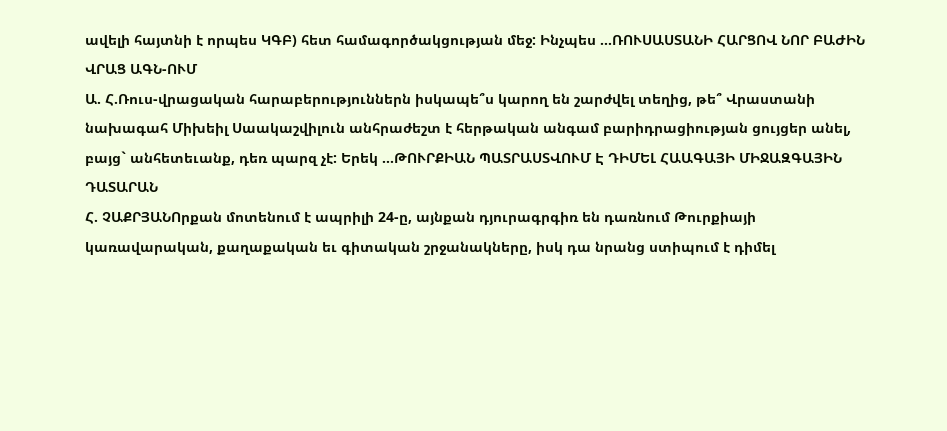ավելի հայտնի է որպես ԿԳԲ) հետ համագործակցության մեջ: Ինչպես ...ՌՈՒՍԱՍՏԱՆԻ ՀԱՐՑՈՎ ՆՈՐ ԲԱԺԻՆ ՎՐԱՑ ԱԳՆ-ՈՒՄ
Ա. Հ.Ռուս-վրացական հարաբերություններն իսկապե՞ս կարող են շարժվել տեղից, թե՞ Վրաստանի նախագահ Միխեիլ Սաակաշվիլուն անհրաժեշտ է հերթական անգամ բարիդրացիության ցույցեր անել, բայց` անհետեւանք, դեռ պարզ չէ: Երեկ ...ԹՈՒՐՔԻԱՆ ՊԱՏՐԱՍՏՎՈՒՄ Է ԴԻՄԵԼ ՀԱԱԳԱՅԻ ՄԻՋԱԶԳԱՅԻՆ ԴԱՏԱՐԱՆ
Հ. ՉԱՔՐՅԱՆՈրքան մոտենում է ապրիլի 24-ը, այնքան դյուրագրգիռ են դառնում Թուրքիայի կառավարական, քաղաքական եւ գիտական շրջանակները, իսկ դա նրանց ստիպում է դիմել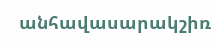անհավասարակշիռ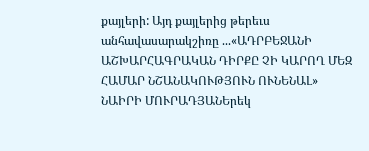քայլերի: Այդ քայլերից թերեւս անհավասարակշիռը ...«ԱԴՐԲԵՋԱՆԻ ԱՇԽԱՐՀԱԳՐԱԿԱՆ ԴԻՐՔԸ ՉԻ ԿԱՐՈՂ ՄԵԶ ՀԱՄԱՐ ՆՇԱՆԱԿՈՒԹՅՈՒՆ ՈՒՆԵՆԱԼ»
ՆԱԻՐԻ ՄՈՒՐԱԴՅԱՆԵրեկ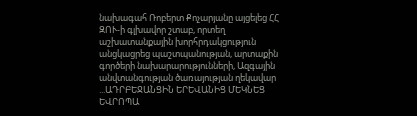նախագահ Ռոբերտ Քոչարյանը այցելեց ՀՀ ԶՈՒ-ի գլխավոր շտաբ, որտեղ աշխատանքային խորհրդակցություն անցկացրեց պաշտպանության, արտաքին գործերի նախարարությունների, Ազգային անվտանգության ծառայության ղեկավար ...ԱԴՐԲԵՋԱՆՑԻՆ ԵՐԵՎԱՆԻՑ ՄԵԿՆԵՑ ԵՎՐՈՊԱ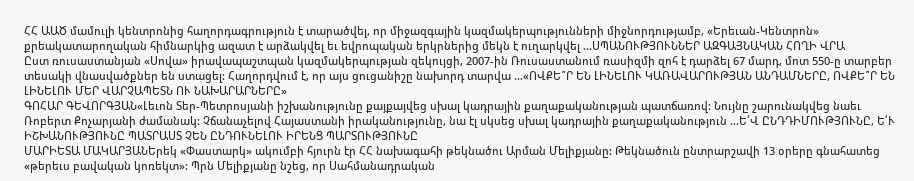ՀՀ ԱԱԾ մամուլի կենտրոնից հաղորդագրություն է տարածվել, որ միջազգային կազմակերպությունների միջնորդությամբ, «Երեւան-Կենտրոն» քրեակատարողական հիմնարկից ազատ է արձակվել եւ եվրոպական երկրներից մեկն է ուղարկվել ...ՍՊԱՆՈՒԹՅՈՒՆՆԵՐ ԱԶԳԱՅՆԱԿԱՆ ՀՈՂԻ ՎՐԱ
Ըստ ռուսաստանյան «Սովա» իրավապաշտպան կազմակերպության զեկույցի, 2007-ին Ռուսաստանում ռասիզմի զոհ է դարձել 67 մարդ, մոտ 550-ը տարբեր տեսակի վնասվածքներ են ստացել: Հաղորդվում է, որ այս ցուցանիշը նախորդ տարվա ...«ՈՎՔԵ՞Ր ԵՆ ԼԻՆԵԼՈՒ ԿԱՌԱՎԱՐՈՒԹՅԱՆ ԱՆԴԱՄՆԵՐԸ, ՈՎՔԵ՞Ր ԵՆ ԼԻՆԵԼՈՒ ՄԵՐ ՎԱՐՉԱՊԵՏՆ ՈՒ ՆԱԽԱՐԱՐՆԵՐԸ»
ԳՈՀԱՐ ԳԵՎՈՐԳՅԱՆ«Լեւոն Տեր-Պետրոսյանի իշխանությունը քայքայվեց սխալ կադրային քաղաքականության պատճառով: Նույնը շարունակվեց նաեւ Ռոբերտ Քոչարյանի ժամանակ: Չճանաչելով Հայաստանի իրականությունը, նա էլ սկսեց սխալ կադրային քաղաքականություն ...Ե՛Վ ԸՆԴԴԻՄՈՒԹՅՈՒՆԸ, Ե՛Ւ ԻՇԽԱՆՈՒԹՅՈՒՆԸ ՊԱՏՐԱՍՏ ՉԵՆ ԸՆԴՈՒՆԵԼՈՒ ԻՐԵՆՑ ՊԱՐՏՈՒԹՅՈՒՆԸ
ՄԱՐԻԵՏԱ ՄԱԿԱՐՅԱՆԵրեկ «Փաստարկ» ակումբի հյուրն էր ՀՀ նախագահի թեկնածու Արման Մելիքյանը: Թեկնածուն ընտրարշավի 13 օրերը գնահատեց «թերեւս բավական կոռեկտ»: Պրն Մելիքյանը նշեց, որ Սահմանադրական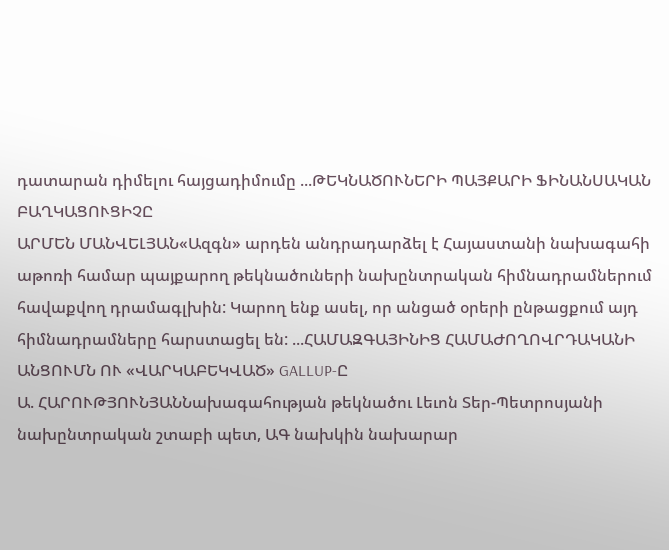դատարան դիմելու հայցադիմումը ...ԹԵԿՆԱԾՈՒՆԵՐԻ ՊԱՅՔԱՐԻ ՖԻՆԱՆՍԱԿԱՆ ԲԱՂԿԱՑՈՒՑԻՉԸ
ԱՐՄԵՆ ՄԱՆՎԵԼՅԱՆ«Ազգն» արդեն անդրադարձել է Հայաստանի նախագահի աթոռի համար պայքարող թեկնածուների նախընտրական հիմնադրամներում հավաքվող դրամագլխին: Կարող ենք ասել, որ անցած օրերի ընթացքում այդ հիմնադրամները հարստացել են: ...ՀԱՄԱԶԳԱՅԻՆԻՑ ՀԱՄԱԺՈՂՈՎՐԴԱԿԱՆԻ ԱՆՑՈՒՄՆ ՈՒ «ՎԱՐԿԱԲԵԿՎԱԾ» GALLUP-Ը
Ա. ՀԱՐՈՒԹՅՈՒՆՅԱՆՆախագահության թեկնածու Լեւոն Տեր-Պետրոսյանի նախընտրական շտաբի պետ, ԱԳ նախկին նախարար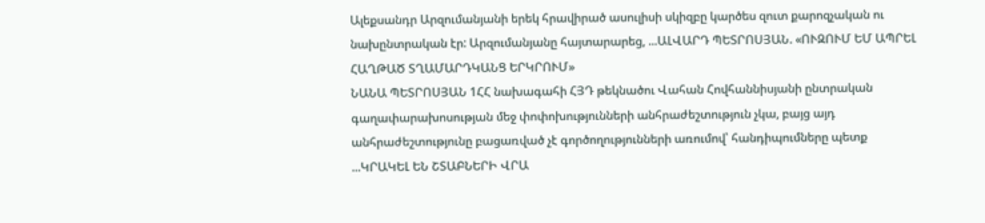Ալեքսանդր Արզումանյանի երեկ հրավիրած ասուլիսի սկիզբը կարծես զուտ քարոզչական ու նախընտրական էր: Արզումանյանը հայտարարեց, ...ԱԼՎԱՐԴ ՊԵՏՐՈՍՅԱՆ. «ՈՒԶՈՒՄ ԵՄ ԱՊՐԵԼ ՀԱՂԹԱԾ ՏՂԱՄԱՐԴԿԱՆՑ ԵՐԿՐՈՒՄ»
ՆԱՆԱ ՊԵՏՐՈՍՅԱՆ 1ՀՀ նախագահի ՀՅԴ թեկնածու Վահան Հովհաննիսյանի ընտրական գաղափարախոսության մեջ փոփոխությունների անհրաժեշտություն չկա, բայց այդ անհրաժեշտությունը բացառված չէ գործողությունների առումով՝ հանդիպումները պետք ...ԿՐԱԿԵԼ ԵՆ ՇՏԱԲՆԵՐԻ ՎՐԱ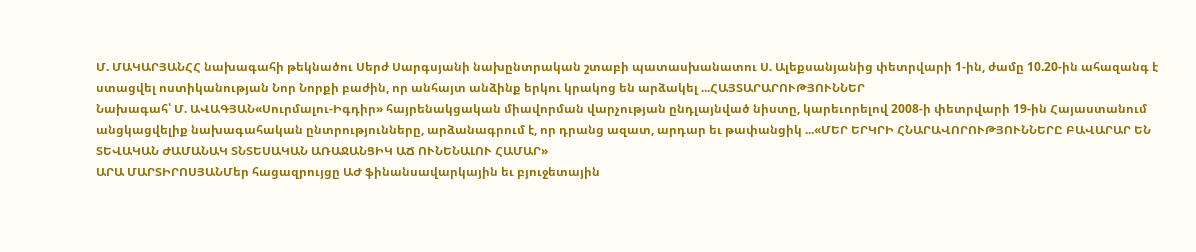Մ. ՄԱԿԱՐՅԱՆՀՀ նախագահի թեկնածու Սերժ Սարգսյանի նախընտրական շտաբի պատասխանատու Ս. Ալեքսանյանից փետրվարի 1-ին, ժամը 10.20-ին ահազանգ է ստացվել ոստիկանության Նոր Նորքի բաժին, որ անհայտ անձինք երկու կրակոց են արձակել ...ՀԱՅՏԱՐԱՐՈՒԹՅՈՒՆՆԵՐ
Նախագահ՝ Մ. ԱՎԱԳՅԱՆ«Սուրմալու-Իգդիր» հայրենակցական միավորման վարչության ընդլայնված նիստը, կարեւորելով 2008-ի փետրվարի 19-ին Հայաստանում անցկացվելիք նախագահական ընտրությունները, արձանագրում է, որ դրանց ազատ, արդար եւ թափանցիկ ...«ՄԵՐ ԵՐԿՐԻ ՀՆԱՐԱՎՈՐՈՒԹՅՈՒՆՆԵՐԸ ԲԱՎԱՐԱՐ ԵՆ ՏԵՎԱԿԱՆ ԺԱՄԱՆԱԿ ՏՆՏԵՍԱԿԱՆ ԱՌԱՋԱՆՑԻԿ ԱՃ ՈՒՆԵՆԱԼՈՒ ՀԱՄԱՐ»
ԱՐԱ ՄԱՐՏԻՐՈՍՅԱՆՄեր հացազրույցը ԱԺ ֆինանսավարկային եւ բյուջետային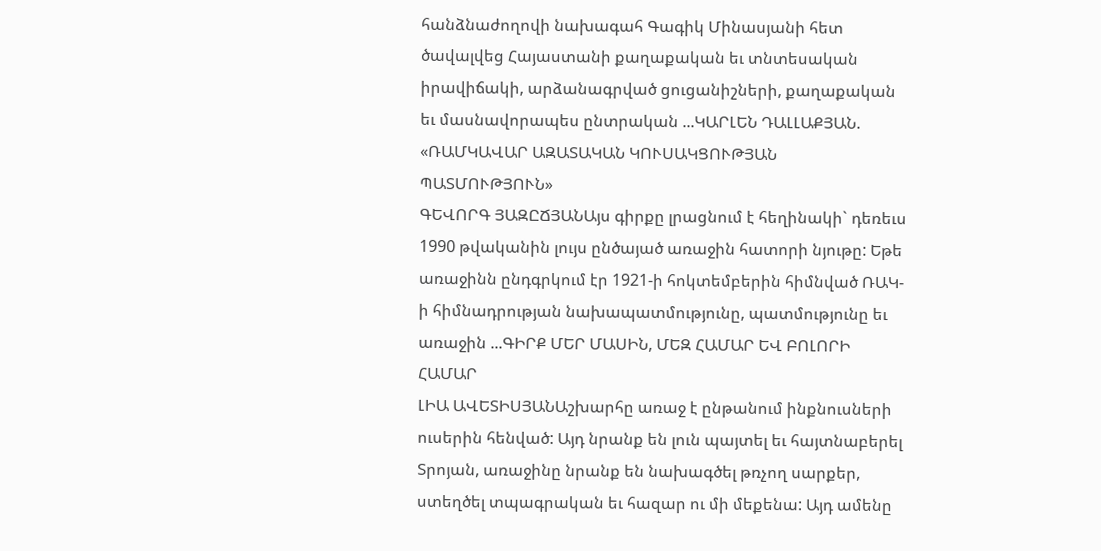հանձնաժողովի նախագահ Գագիկ Մինասյանի հետ ծավալվեց Հայաստանի քաղաքական եւ տնտեսական իրավիճակի, արձանագրված ցուցանիշների, քաղաքական եւ մասնավորապես ընտրական ...ԿԱՐԼԵՆ ԴԱԼԼԱՔՅԱՆ. «ՌԱՄԿԱՎԱՐ ԱԶԱՏԱԿԱՆ ԿՈՒՍԱԿՑՈՒԹՅԱՆ ՊԱՏՄՈՒԹՅՈՒՆ»
ԳԵՎՈՐԳ ՅԱԶԸՃՅԱՆԱյս գիրքը լրացնում է հեղինակի` դեռեւս 1990 թվականին լույս ընծայած առաջին հատորի նյութը: Եթե առաջինն ընդգրկում էր 1921-ի հոկտեմբերին հիմնված ՌԱԿ-ի հիմնադրության նախապատմությունը, պատմությունը եւ առաջին ...ԳԻՐՔ ՄԵՐ ՄԱՍԻՆ, ՄԵԶ ՀԱՄԱՐ ԵՎ ԲՈԼՈՐԻ ՀԱՄԱՐ
ԼԻԱ ԱՎԵՏԻՍՅԱՆԱշխարհը առաջ է ընթանում ինքնուսների ուսերին հենված: Այդ նրանք են լուն պայտել եւ հայտնաբերել Տրոյան, առաջինը նրանք են նախագծել թռչող սարքեր, ստեղծել տպագրական եւ հազար ու մի մեքենա: Այդ ամենը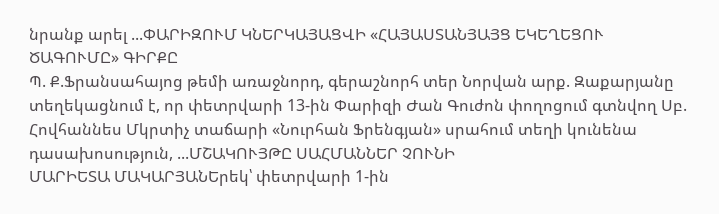նրանք արել ...ՓԱՐԻԶՈՒՄ ԿՆԵՐԿԱՅԱՑՎԻ «ՀԱՅԱՍՏԱՆՅԱՅՑ ԵԿԵՂԵՑՈՒ ԾԱԳՈՒՄԸ» ԳԻՐՔԸ
Պ. Ք.Ֆրանսահայոց թեմի առաջնորդ, գերաշնորհ տեր Նորվան արք. Զաքարյանը տեղեկացնում է, որ փետրվարի 13-ին Փարիզի Ժան Գուժոն փողոցում գտնվող Սբ. Հովհաննես Մկրտիչ տաճարի «Նուրհան Ֆրենգյան» սրահում տեղի կունենա դասախոսություն, ...ՄՇԱԿՈՒՅԹԸ ՍԱՀՄԱՆՆԵՐ ՉՈՒՆԻ
ՄԱՐԻԵՏԱ ՄԱԿԱՐՅԱՆԵրեկ՝ փետրվարի 1-ին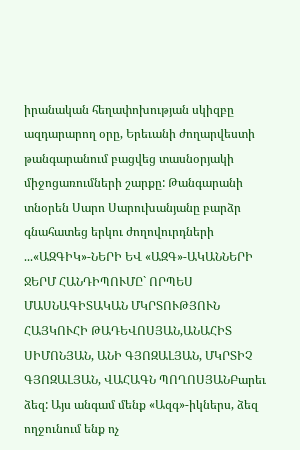իրանական հեղափոխության սկիզբը ազդարարող օրը, Երեւանի ժողարվեստի թանգարանում բացվեց տասնօրյակի միջոցառումների շարքը: Թանգարանի տնօրեն Սարո Սարուխանյանը բարձր գնահատեց երկու ժողովուրդների ...«ԱԶԳԻԿ»-ՆԵՐԻ ԵՎ «ԱԶԳ»-ԱԿԱՆՆԵՐԻ ՋԵՐՄ ՀԱՆԴԻՊՈՒՄԸ` ՈՐՊԵՍ ՄԱՍՆԱԳԻՏԱԿԱՆ ՄԿՐՏՈՒԹՅՈՒՆ
ՀԱՅԿՈՒՀԻ ԹԱԴԵՎՈՍՅԱՆ,ԱՆԱՀԻՏ ՍԻՄՈՆՅԱՆ, ԱՆԻ ԳՅՈԶԱԼՅԱՆ, ՄԿՐՏԻՉ ԳՅՈԶԱԼՅԱՆ, ՎԱՀԱԳՆ ՊՈՂՈՍՅԱՆԲարեւ ձեզ: Այս անգամ մենք «Ազգ»-իկներս, ձեզ ողջունում ենք ոչ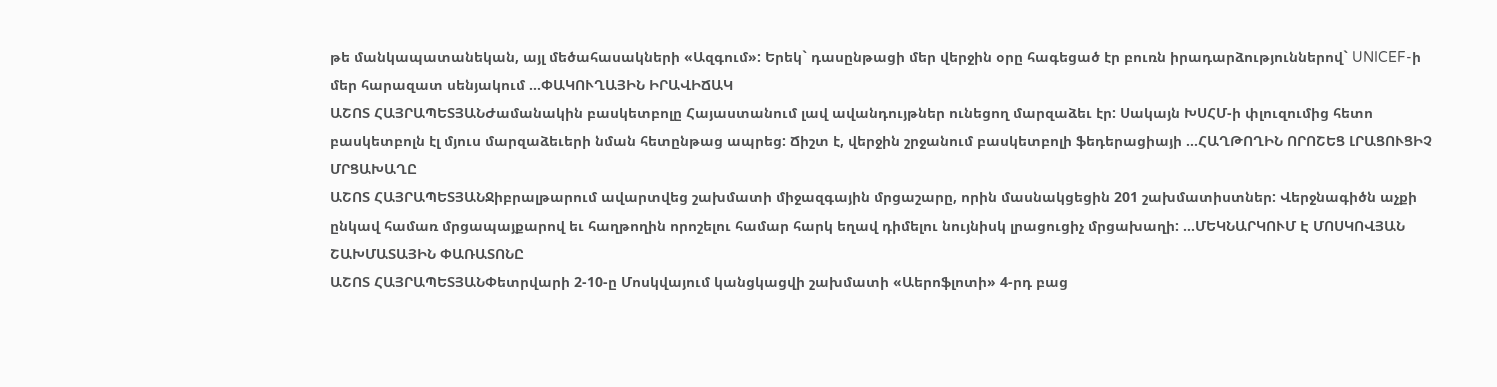թե մանկապատանեկան, այլ մեծահասակների «Ազգում»: Երեկ` դասընթացի մեր վերջին օրը հագեցած էր բուռն իրադարձություններով` UNICEF-ի մեր հարազատ սենյակում ...ՓԱԿՈՒՂԱՅԻՆ ԻՐԱՎԻՃԱԿ
ԱՇՈՏ ՀԱՅՐԱՊԵՏՅԱՆԺամանակին բասկետբոլը Հայաստանում լավ ավանդույթներ ունեցող մարզաձեւ էր: Սակայն ԽՍՀՄ-ի փլուզումից հետո բասկետբոլն էլ մյուս մարզաձեւերի նման հետընթաց ապրեց: Ճիշտ է, վերջին շրջանում բասկետբոլի ֆեդերացիայի ...ՀԱՂԹՈՂԻՆ ՈՐՈՇԵՑ ԼՐԱՑՈՒՑԻՉ ՄՐՑԱԽԱՂԸ
ԱՇՈՏ ՀԱՅՐԱՊԵՏՅԱՆՋիբրալթարում ավարտվեց շախմատի միջազգային մրցաշարը, որին մասնակցեցին 201 շախմատիստներ: Վերջնագիծն աչքի ընկավ համառ մրցապայքարով եւ հաղթողին որոշելու համար հարկ եղավ դիմելու նույնիսկ լրացուցիչ մրցախաղի: ...ՄԵԿՆԱՐԿՈՒՄ Է ՄՈՍԿՈՎՅԱՆ ՇԱԽՄԱՏԱՅԻՆ ՓԱՌԱՏՈՆԸ
ԱՇՈՏ ՀԱՅՐԱՊԵՏՅԱՆՓետրվարի 2-10-ը Մոսկվայում կանցկացվի շախմատի «Աերոֆլոտի» 4-րդ բաց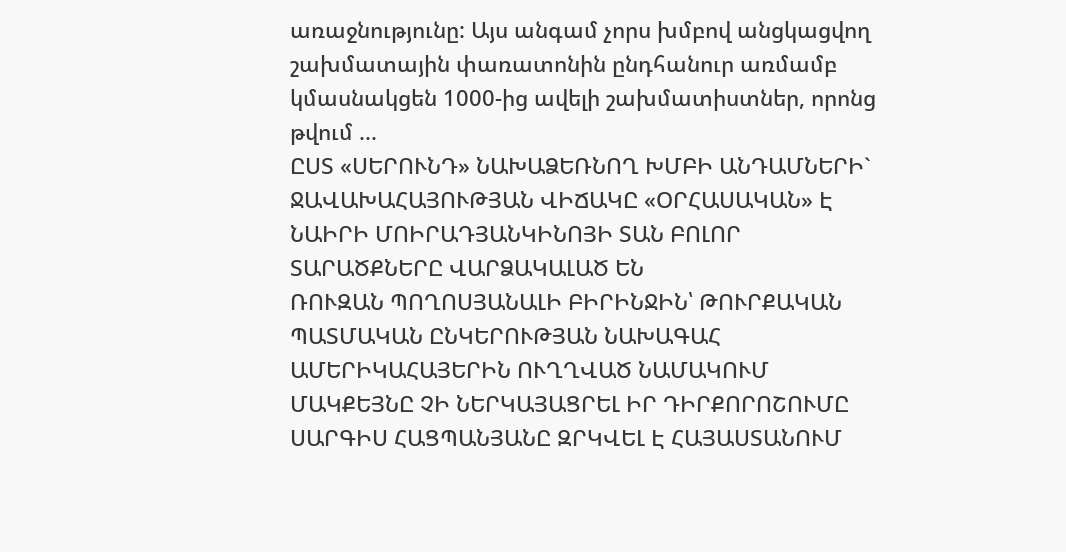առաջնությունը: Այս անգամ չորս խմբով անցկացվող շախմատային փառատոնին ընդհանուր առմամբ կմասնակցեն 1000-ից ավելի շախմատիստներ, որոնց թվում ...
ԸՍՏ «ՍԵՐՈՒՆԴ» ՆԱԽԱՁԵՌՆՈՂ ԽՄԲԻ ԱՆԴԱՄՆԵՐԻ` ՋԱՎԱԽԱՀԱՅՈՒԹՅԱՆ ՎԻՃԱԿԸ «ՕՐՀԱՍԱԿԱՆ» Է
ՆԱԻՐԻ ՄՈԻՐԱԴՅԱՆԿԻՆՈՅԻ ՏԱՆ ԲՈԼՈՐ ՏԱՐԱԾՔՆԵՐԸ ՎԱՐՁԱԿԱԼԱԾ ԵՆ
ՌՈՒԶԱՆ ՊՈՂՈՍՅԱՆԱԼԻ ԲԻՐԻՆՋԻՆ՝ ԹՈՒՐՔԱԿԱՆ ՊԱՏՄԱԿԱՆ ԸՆԿԵՐՈՒԹՅԱՆ ՆԱԽԱԳԱՀ
ԱՄԵՐԻԿԱՀԱՅԵՐԻՆ ՈՒՂՂՎԱԾ ՆԱՄԱԿՈՒՄ ՄԱԿՔԵՅՆԸ ՉԻ ՆԵՐԿԱՅԱՑՐԵԼ ԻՐ ԴԻՐՔՈՐՈՇՈՒՄԸ
ՍԱՐԳԻՍ ՀԱՑՊԱՆՅԱՆԸ ԶՐԿՎԵԼ Է ՀԱՅԱՍՏԱՆՈՒՄ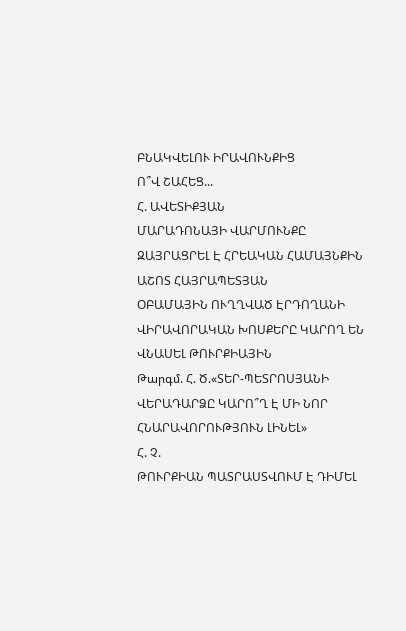ԲՆԱԿՎԵԼՈՒ ԻՐԱՎՈՒՆՔԻՑ
Ո՞Վ ՇԱՀԵՑ...
Հ. ԱՎԵՏԻՔՅԱՆ
ՄԱՐԱԴՈՆԱՅԻ ՎԱՐՄՈՒՆՔԸ ԶԱՅՐԱՑՐԵԼ Է ՀՐԵԱԿԱՆ ՀԱՄԱՅՆՔԻՆ
ԱՇՈՏ ՀԱՅՐԱՊԵՏՅԱՆ
ՕԲԱՄԱՅԻՆ ՈՒՂՂՎԱԾ ԷՐԴՈՂԱՆԻ ՎԻՐԱՎՈՐԱԿԱՆ ԽՈՍՔԵՐԸ ԿԱՐՈՂ ԵՆ ՎՆԱՍԵԼ ԹՈՒՐՔԻԱՅԻՆ
Թարգմ. Հ. Ծ.«ՏԵՐ-ՊԵՏՐՈՍՅԱՆԻ ՎԵՐԱԴԱՐՁԸ ԿԱՐՈ՞Ղ Է ՄԻ ՆՈՐ ՀՆԱՐԱՎՈՐՈՒԹՅՈՒՆ ԼԻՆԵԼ»
Հ. Չ.
ԹՈՒՐՔԻԱՆ ՊԱՏՐԱՍՏՎՈՒՄ Է ԴԻՄԵԼ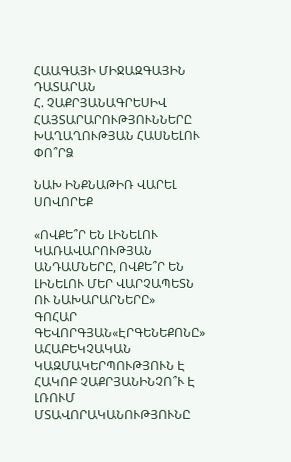ՀԱԱԳԱՅԻ ՄԻՋԱԶԳԱՅԻՆ ԴԱՏԱՐԱՆ
Հ. ՉԱՔՐՅԱՆԱԳՐԵՍԻՎ ՀԱՅՏԱՐԱՐՈՒԹՅՈՒՆՆԵՐԸ ԽԱՂԱՂՈՒԹՅԱՆ ՀԱՍՆԵԼՈՒ ՓՈ՞ՐՁ

ՆԱԽ ԻՆՔՆԱԹԻՌ ՎԱՐԵԼ ՍՈՎՈՐԵՔ

«ՈՎՔԵ՞Ր ԵՆ ԼԻՆԵԼՈՒ ԿԱՌԱՎԱՐՈՒԹՅԱՆ ԱՆԴԱՄՆԵՐԸ, ՈՎՔԵ՞Ր ԵՆ ԼԻՆԵԼՈՒ ՄԵՐ ՎԱՐՉԱՊԵՏՆ ՈՒ ՆԱԽԱՐԱՐՆԵՐԸ»
ԳՈՀԱՐ ԳԵՎՈՐԳՅԱՆ«ԷՐԳԵՆԵՔՈՆԸ» ԱՀԱԲԵԿՉԱԿԱՆ ԿԱԶՄԱԿԵՐՊՈՒԹՅՈՒՆ Է
ՀԱԿՈԲ ՉԱՔՐՅԱՆԻՆՉՈ՞Ւ Է ԼՌՈՒՄ ՄՏԱՎՈՐԱԿԱՆՈՒԹՅՈՒՆԸ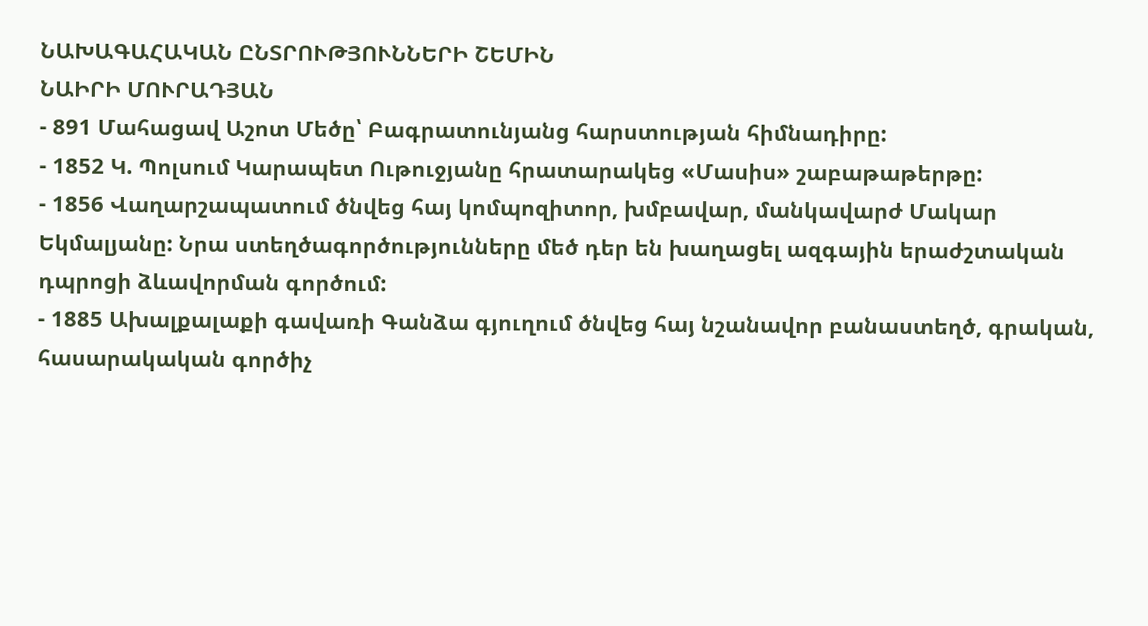ՆԱԽԱԳԱՀԱԿԱՆ ԸՆՏՐՈՒԹՅՈՒՆՆԵՐԻ ՇԵՄԻՆ
ՆԱԻՐԻ ՄՈՒՐԱԴՅԱՆ
- 891 Մահացավ Աշոտ Մեծը՝ Բագրատունյանց հարստության հիմնադիրը:
- 1852 Կ. Պոլսում Կարապետ Ութուջյանը հրատարակեց «Մասիս» շաբաթաթերթը:
- 1856 Վաղարշապատում ծնվեց հայ կոմպոզիտոր, խմբավար, մանկավարժ Մակար Եկմալյանը: Նրա ստեղծագործությունները մեծ դեր են խաղացել ազգային երաժշտական դպրոցի ձևավորման գործում:
- 1885 Ախալքալաքի գավառի Գանձա գյուղում ծնվեց հայ նշանավոր բանաստեղծ, գրական, հասարակական գործիչ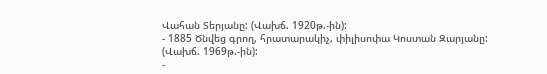Վահան Տերյանը: (Վախճ. 1920թ.-ին):
- 1885 Ծնվեց գրող, հրատարակիչ, փիլիսոփա Կոստան Զարյանը: (Վախճ. 1969թ.-ին):
-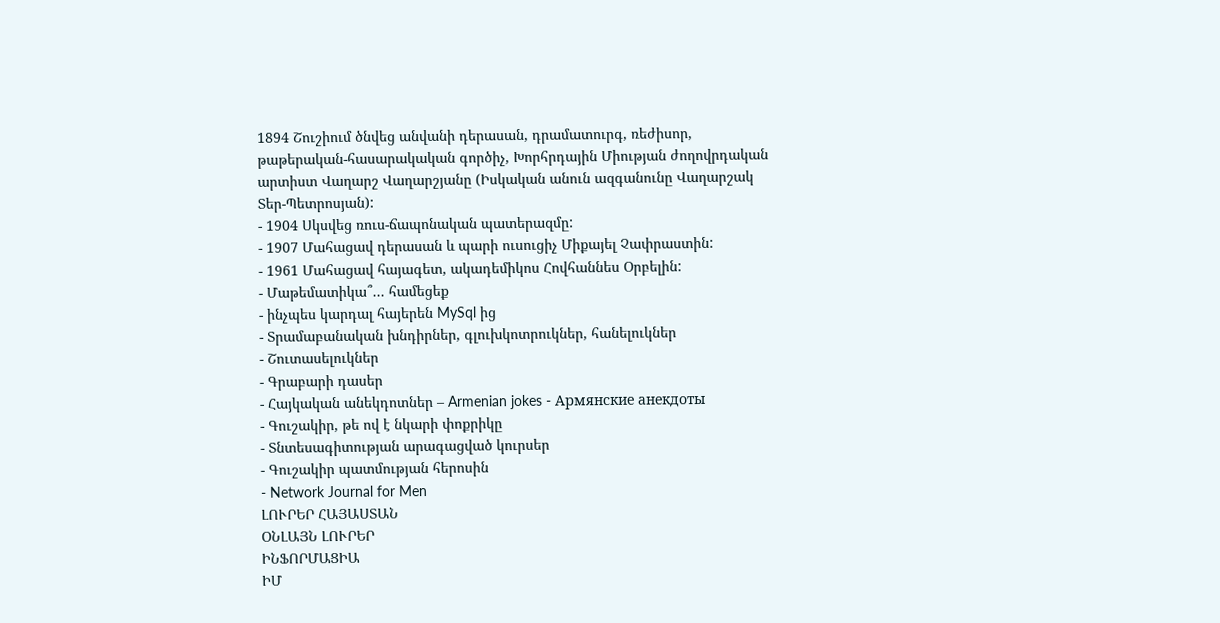1894 Շուշիում ծնվեց անվանի դերասան, դրամատուրգ, ռեժիսոր, թաթերական-հասարակական գործիչ, Խորհրդային Միության ժողովրդական արտիստ Վաղարշ Վաղարշյանը (Իսկական անուն ազգանունը Վաղարշակ Տեր-Պետրոսյան):
- 1904 Սկսվեց ռուս-ճապոնական պատերազմը:
- 1907 Մահացավ դերասան և պարի ուսուցիչ Միքայել Չափրաստին:
- 1961 Մահացավ հայագետ, ակադեմիկոս Հովհաննես Օրբելին:
- Մաթեմատիկա՞... համեցեք
- ինչպես կարդալ հայերեն MySql ից
- Տրամաբանական խնդիրներ, գլուխկոտրուկներ, հանելուկներ
- Շուտասելուկներ
- Գրաբարի դասեր
- Հայկական անեկդոտներ – Armenian jokes - Армянские анекдоты
- Գուշակիր, թե ով է նկարի փոքրիկը
- Տնտեսագիտության արագացված կուրսեր
- Գուշակիր պատմության հերոսին
- Network Journal for Men
ԼՈՒՐԵՐ ՀԱՅԱՍՏԱՆ
ՕՆԼԱՅՆ ԼՈՒՐԵՐ
ԻՆՖՈՐՄԱՑԻԱ
ԻՄ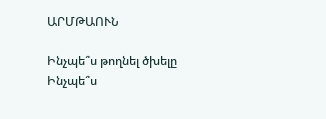ԱՐՄԹԱՈՒՆ

Ինչպե՞ս թողնել ծխելը
Ինչպե՞ս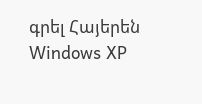գրել Հայերեն Windows XP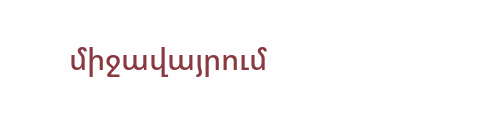միջավայրում